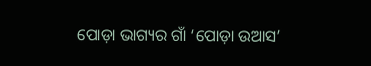ପୋଡ଼ା ଭାଗ୍ୟର ଗାଁ ‘ପୋଡ଼ା ଉଆସ’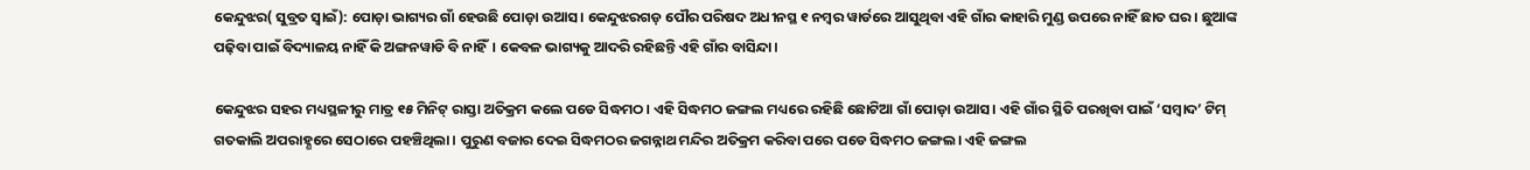କେନ୍ଦୁଝର( ସୁବ୍ରତ ସ୍ବାଇଁ): ପୋଡ଼ା ଭାଗ୍ୟର ଗାଁ ହେଉଛି ପୋଡ଼ା ଉଆସ। କେନ୍ଦୁଝରଗଡ଼ ପୌର ପରିଷଦ ଅଧୀନସ୍ଥ ୧ ନମ୍ବର ୱାର୍ଡରେ ଆସୁଥିବ‌ା ଏହି ଗାଁର କାହାରି ମୁଣ୍ଡ ଉପରେ ନାହିଁ ଛାତ ଘର। ଛୁଆଙ୍କ ପଢ଼ିବା ପାଇଁ ବିଦ୍ୟାଳୟ ନାହିଁ କି ଅଙ୍ଗନୱାଡି ବି ନାହିଁ। କେବଳ ଭାଗ୍ୟକୁ ଆଦରି ରହିଛନ୍ତି ଏହି ଗାଁର ବାସିନ୍ଦା।

କେନ୍ଦୁଝର ସହର ମଧ୍ୟସ୍ଥଳୀରୁ ମାତ୍ର ୧୫ ମିନିଟ୍‌ ରାସ୍ତା ଅତିକ୍ରମ କଲେ ପଡେ ସିଦ୍ଧମଠ। ଏହି ସିଦ୍ଧମଠ ଜଙ୍ଗଲ ମଧ୍ୟରେ ରହିଛି ‌ଛୋଟିଆ ଗାଁ ପୋଡ଼ା ଉଆସ। ଏହି ଗାଁର ସ୍ଥିତି ପରଖିବା ପାଇଁ ‘ସମ୍ବାଦ’ ଟିମ୍‌ ଗତକାଲି ଅପରାହ୍ଣରେ ସେଠାରେ ପହଞ୍ଚିଥିଲା। ପୁରୁଣ ବଜାର ଦେଇ ସିଦ୍ଧମଠର ଜଗନ୍ନାଥ ମନ୍ଦିର ଅତିକ୍ରମ କରିବା ପରେ ପଡେ ସିଦ୍ଧମଠ ଜଙ୍ଗଲ। ଏହି ଜଙ୍ଗଲ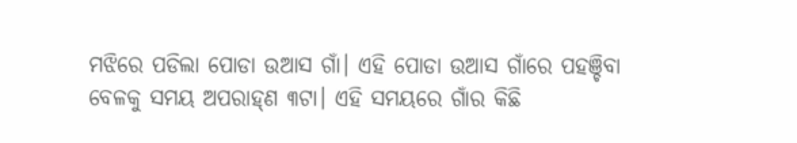ମଝିରେ ପଡିଲା ପୋଡା ଉଆସ ଗାଁ। ଏହି ପୋଡା ଉଆସ ଗାଁରେ ପହଞ୍ଚିବା ବେଳକୁ ସମୟ ଅପରାହ୍‌ଣ ୩ଟା। ଏହି ସମୟରେ ଗାଁର କିଛି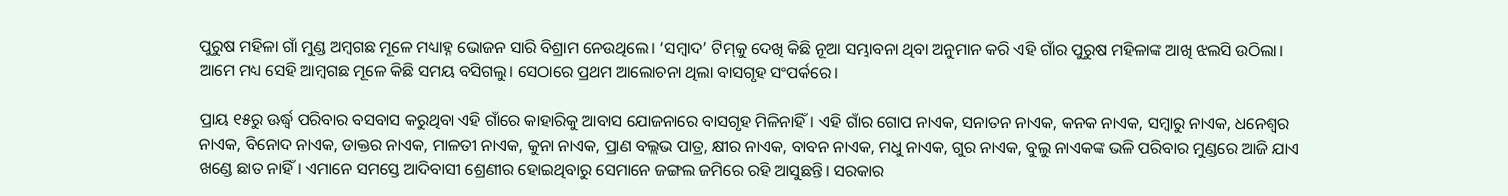ପୁରୁଷ ମହିଳା ଗାଁ ମୁଣ୍ଡ ଅମ୍ବଗଛ ମୂଳେ ମଧ୍ୟାହ୍ନ ଭୋଜନ ସାରି ବିଶ୍ରାମ ନେଉଥିଲେ। ‘ସମ୍ବାଦ’ ଟିମ୍‌କୁ ଦେଖି କିଛି ନୂଆ ସମ୍ଭାବନା ଥିବା ଅନୁମାନ କରି ଏହି ଗାଁର ପୁରୁଷ ମହିଳାଙ୍କ ଆଖି ଝଲସି ଉଠିଲା। ଆମେ ମଧ୍ୟ ସେହି ଆମ୍ବଗଛ ମୂଳେ କିଛି ସମୟ ବସିଗଲୁ। ସେଠାରେ ପ୍ରଥମ ଆଲୋଚନା ଥିଲା ବାସଗୃହ ସଂପର୍କରେ।

ପ୍ରାୟ ୧୫ରୁ ଊର୍ଦ୍ଧ୍ବ ପରିବାର ବସବାସ କରୁଥିବା ଏହି ଗାଁରେ କାହାରିକୁ ଆବାସ ଯୋଜନାରେ ବାସଗୃହ ମିଳିନାହିଁ। ଏହି ଗାଁର ଗୋପ ନାଏକ, ସନାତନ ନାଏକ, କନକ ନାଏକ, ସମ୍ବାରୁ ନାଏକ, ଧନେଶ୍ବର ନାଏକ, ବିନୋଦ ନାଏକ, ଡାକ୍ତର ନାଏକ, ମାଳତୀ ନାଏକ, କୁନା ନାଏକ, ପ୍ରାଣ ବଲ୍ଲଭ ପାତ୍ର, କ୍ଷୀର ନାଏକ, ବାବନ ନାଏକ, ମଧୁ ନାଏକ, ଗୁର ନାଏକ, ବୁଲୁ ନାଏକଙ୍କ ଭଳି ପରିବାର ମୁଣ୍ଡରେ ଆଜି ଯାଏ ଖଣ୍ଡେ ଛାତ ନାହିଁ। ଏମାନେ ସମସ୍ତେ ଆଦିବାସୀ ଶ୍ରେଣୀର ହୋଇଥିବାରୁ ସେମାନେ ଜଙ୍ଗଲ ଜମିରେ ରହି ଆସୁଛନ୍ତି। ସରକାର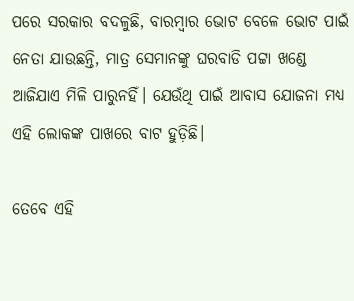ପରେ ସରକାର ବଦଳୁଛି, ବାରମ୍ବାର ଭୋଟ ବେଳେ ଭୋଟ ପାଇଁ ନେତା ଯାଉଛନ୍ତି, ମାତ୍ର ସେମାନଙ୍କୁ ଘରବାଡି ପଟ୍ଟା ଖଣ୍ଡେ ଆଜିଯାଏ ମିଳି ପାରୁନହିଁ। ଯେଉଁଥି ପାଇଁ ଆବାସ ଯୋଜନା ମଧ୍ୟ ଏହି ଲୋକଙ୍କ ପାଖରେ ବାଟ ହୁଡ଼ିଛି।

ତେବେ ଏହି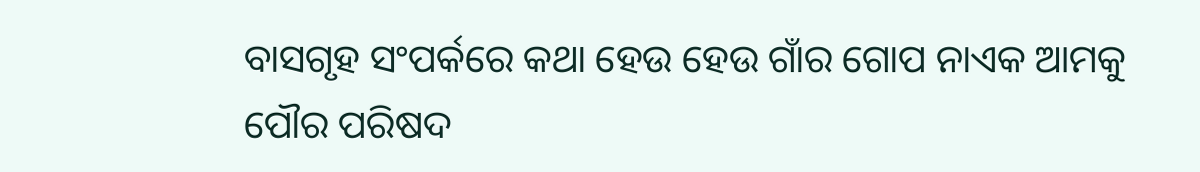ବାସଗୃହ ସଂପର୍କରେ କଥା ‌ହେଉ ‌ହେଉ ଗାଁର ଗୋପ ନାଏକ ଆମକୁ ପୌର ପରିଷଦ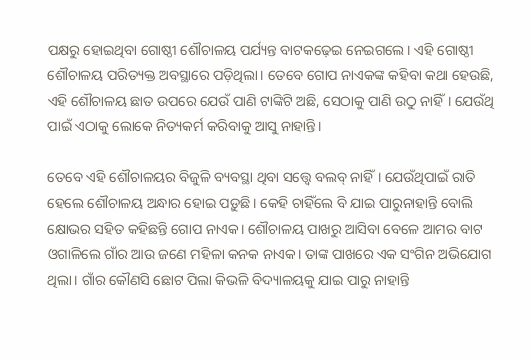ପକ୍ଷରୁ ହୋଇଥିବା ଗୋଷ୍ଠୀ ଶୌଚାଳୟ ପର୍ଯ୍ୟନ୍ତ ବାଟକଢ଼େଇ ନେଇଗଲେ। ଏହି ଗୋଷ୍ଠୀ ଶୌଚାଳୟ ପରିତ୍ୟକ୍ତ ଅବସ୍ଥାରେ ପଡ଼ିଥିଲା। ତେବେ ଗୋପ ନାଏକଙ୍କ କହିବା କଥା ହେଉଛି, ଏହି ଶୌଚାଳୟ ଛାତ ଉପରେ ଯେଉଁ ପାଣି ଟାଙ୍କିଟି ଅଛି, ସେଠାକୁ ପାଣି ଉଠୁ ନାହିଁ। ଯେଉଁଥି ପାଇଁ ଏଠାକୁ ଲୋକେ ନିତ୍ୟକର୍ମ କରିବାକୁ ଆସୁ ନାହାନ୍ତି।

ତେବେ ଏହି ଶୌଚାଳୟର ବିଜୁଳି ବ୍ୟବସ୍ଥା ଥିବା ସତ୍ତ୍ବେ ବଲବ୍‌ ନାହିଁ। ଯେଉଁଥିପାଇଁ ରାତି ହେଲେ ଶୌଚାଳୟ ଅନ୍ଧାର ହୋଇ ପଡ଼ୁଛି। କେହି ଚାହିଁଲେ ବି ଯାଇ ପାରୁନାହାନ୍ତି ବୋଲି କ୍ଷୋଭର ସହିତ କହିଛନ୍ତି ଗୋପ ନାଏକ। ଶୌଚାଳୟ ପାଖରୁ ଆସିବା ବେଳେ ଆମର ବାଟ ଓଗାଳିଲେ ଗାଁର ଆଉ ଜଣେ ମହିଳା କନକ ନାଏକ। ତାଙ୍କ ପାଖରେ ଏକ ସଂଗିନ ଅଭିଯୋଗ ଥିଲା। ଗାଁର କୌଣସି ଛୋଟ ପିଲା କିଭଳି ବିଦ୍ୟାଳୟକୁ ଯାଇ ପାରୁ ନାହାନ୍ତି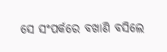ସେ ସଂପର୍କରେ ବଖାଣି ବସିଲେ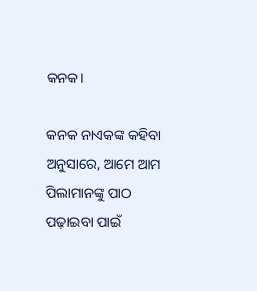କନକ।

କନକ ନାଏକଙ୍କ କହିବା ଅନୁସାରେ, ଆମେ ଆମ ପିଲାମାନଙ୍କୁ ପାଠ ପଢ଼ାଇବା ପାଇଁ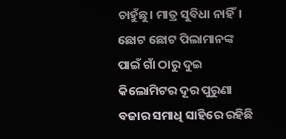ଚାହୁଁଛୁ। ମାତ୍ର ସୁବିଧା ନାହିଁ। ଛୋଟ ‌ଛୋଟ ପିଲାମାନଙ୍କ ପାଇଁ ଗାଁ ଠାରୁ ଦୁଇ କିଲୋମିଟର ଦୂର ପୁରୁଣା ବଜାର ସମାଧି ସାହିରେ ରହିଛି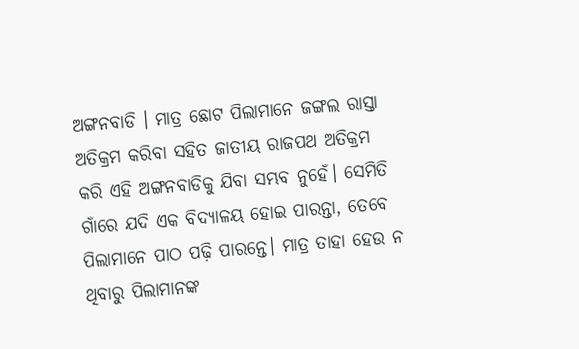ଅଙ୍ଗନବାଡି । ମାତ୍ର ଛୋଟ ପିଲାମାନେ ଜଙ୍ଗଲ ରାସ୍ତା ଅତିକ୍ରମ କରିବା ସହିତ ଜାତୀୟ ରାଜପଥ ଅତିକ୍ରମ କରି ଏହି ଅଙ୍ଗନବାଡିକୁ ଯିବା ସମ୍ଭବ ନୁହେଁ। ସେମିତି ଗାଁରେ ଯଦି ଏକ ବିଦ୍ୟାଳୟ ହୋଇ ପାରନ୍ତା, ତେବେ ପିଲାମା‌ନେ ପାଠ ପଢ଼ି ପାରନ୍ତେ। ମାତ୍ର ତାହା ହେଉ ନ ଥିବାରୁ ପିଲାମାନଙ୍କ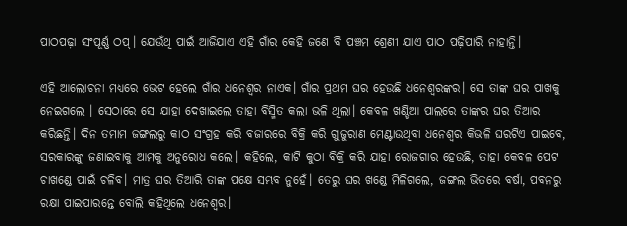ପାଠପଢ଼ା ସଂପୂର୍ଣ୍ଣ ଠପ୍‌। ଯେଉଁଥି ପାଇଁ ଆଜିଯାଏ ଏହି ଗାଁର କେହି ଜଣେ ବି ପଞ୍ଚମ ଶ୍ରେଣୀ ଯାଏ ପାଠ ପଢ଼ିପାରି ନାହାନ୍ତି।

ଏହି ଆଲୋଚନା ମଧ୍ୟରେ ଭେଟ ହେଲେ ଗାଁର ଧନେଶ୍ବର ନାଏକ। ଗାଁର ପ୍ରଥମ ଘର ହେଉଛି ଧନେଶ୍ବରଙ୍କର। ସେ ତାଙ୍କ ଘର ପାଖକୁ ନେଇଗଲେ । ସେଠାରେ ସେ ଯାହା ଦେଖାଇଲେ ତାହା ବିସ୍ମିତ କଲା ଭଳି ଥିଲା। କେବଳ ଖଣ୍ଡିଆ ପାଲରେ ତାଙ୍କର ଘର ତିଆର କରିଛନ୍ତି। ଦିନ ତମାମ ଜଙ୍ଗଲରୁ କାଠ ସଂଗ୍ରହ କରି ବଜାରରେ ବିକ୍ରି କରି ଗୁଜୁରାଣ ମେଣ୍ଟାଉଥିବା ଧ‌ନେଶ୍ବର କିଭଳି ଘରଟିଏ ପାଇବେ, ସରକାରଙ୍କୁ ଜଣାଇବାକୁ ଆମକୁ ଅନୁରୋଧ କଲେ। କହିଲେ, କାଟି କୁଠା ବିକ୍ରି କରି ଯାହା ରୋଜଗାର ହେଉଛି, ତାହା କେବଳ ପେଟ ଚାଖଣ୍ଡେ ପାଇଁ ଚଳିବ। ମାତ୍ର ଘର ତିଆରି ତାଙ୍କ ପକ୍ଷେ ସମ୍ଭବ ନୁହେଁ। ତେରୁ ଘର ଖଣ୍ଡେ ମିଳିଗଲେ, ଜଙ୍ଗଲ ଭିତରେ ବର୍ଷା, ପବନରୁ ରକ୍ଷା ପାଇପାରନ୍ତେ ବୋଲି କହିଥିଲେ ଧନେଶ୍ବର।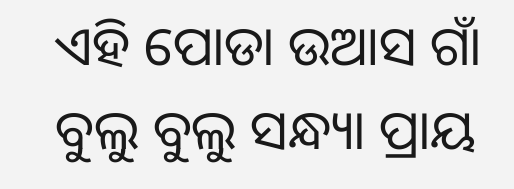ଏହି ପୋଡା ଉଆସ ଗାଁ ବୁଲୁ ବୁଲୁ ସନ୍ଧ୍ୟା ପ୍ରାୟ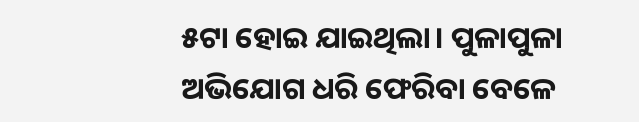୫ଟା ହୋଇ ଯାଇଥିଲା। ପୁଳାପୁଳା ଅଭିଯୋଗ ଧରି ଫେରିବା ବେଳେ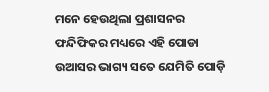ମନେ ହେଉଥିଲା ପ୍ରଶାସନର ଫନ୍ଦିଫିକର ମଧ୍ୟରେ ଏହି ପୋଡା ଉଆସର ଭାଗ୍ୟ ସତେ ଯେମିତି ପୋଡ଼ି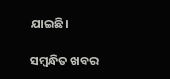ଯାଇଛି।

ସମ୍ବନ୍ଧିତ ଖବର